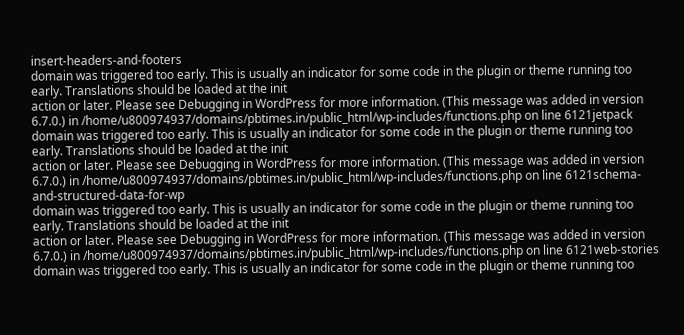insert-headers-and-footers
domain was triggered too early. This is usually an indicator for some code in the plugin or theme running too early. Translations should be loaded at the init
action or later. Please see Debugging in WordPress for more information. (This message was added in version 6.7.0.) in /home/u800974937/domains/pbtimes.in/public_html/wp-includes/functions.php on line 6121jetpack
domain was triggered too early. This is usually an indicator for some code in the plugin or theme running too early. Translations should be loaded at the init
action or later. Please see Debugging in WordPress for more information. (This message was added in version 6.7.0.) in /home/u800974937/domains/pbtimes.in/public_html/wp-includes/functions.php on line 6121schema-and-structured-data-for-wp
domain was triggered too early. This is usually an indicator for some code in the plugin or theme running too early. Translations should be loaded at the init
action or later. Please see Debugging in WordPress for more information. (This message was added in version 6.7.0.) in /home/u800974937/domains/pbtimes.in/public_html/wp-includes/functions.php on line 6121web-stories
domain was triggered too early. This is usually an indicator for some code in the plugin or theme running too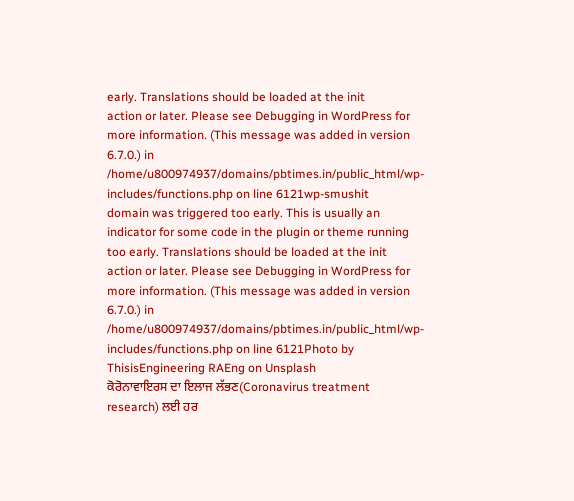early. Translations should be loaded at the init
action or later. Please see Debugging in WordPress for more information. (This message was added in version 6.7.0.) in /home/u800974937/domains/pbtimes.in/public_html/wp-includes/functions.php on line 6121wp-smushit
domain was triggered too early. This is usually an indicator for some code in the plugin or theme running too early. Translations should be loaded at the init
action or later. Please see Debugging in WordPress for more information. (This message was added in version 6.7.0.) in /home/u800974937/domains/pbtimes.in/public_html/wp-includes/functions.php on line 6121Photo by ThisisEngineering RAEng on Unsplash
ਕੋਰੋਨਾਵਾਇਰਸ ਦਾ ਇਲਾਜ ਲੱਭਣ(Coronavirus treatment research) ਲਈ ਹਰ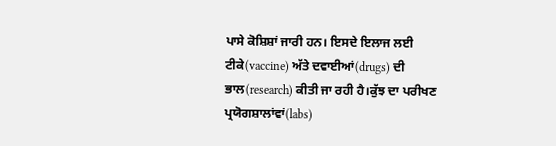ਪਾਸੇ ਕੋਸ਼ਿਸ਼ਾਂ ਜਾਰੀ ਹਨ। ਇਸਦੇ ਇਲਾਜ ਲਈ ਟੀਕੇ(vaccine) ਅੱਤੇ ਦਵਾਈਆਂ(drugs) ਦੀ ਭਾਲ(research) ਕੀਤੀ ਜਾ ਰਹੀ ਹੈ।ਕੁੱਝ ਦਾ ਪਰੀਖਣ ਪ੍ਰਯੋਗਸ਼ਾਲਾਂਵਾਂ(labs)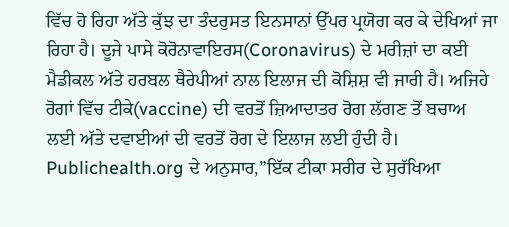ਵਿੱਚ ਹੋ ਰਿਹਾ ਅੱਤੇ ਕੁੱਝ ਦਾ ਤੰਦਰੁਸਤ ਇਨਸਾਨਾਂ ਉੱਪਰ ਪ੍ਰਯੋਗ ਕਰ ਕੇ ਦੇਖਿਆਂ ਜਾ ਰਿਹਾ ਹੈ। ਦੂਜੇ ਪਾਸੇ ਕੋਰੋਨਾਵਾਇਰਸ(Coronavirus) ਦੇ ਮਰੀਜ਼ਾਂ ਦਾ ਕਈ ਮੈਡੀਕਲ ਅੱਤੇ ਹਰਬਲ ਥੈਰੇਪੀਆਂ ਨਾਲ ਇਲਾਜ ਦੀ ਕੋਸ਼ਿਸ਼ ਵੀ ਜਾਰੀ ਹੈ। ਅਜਿਹੇ ਰੋਗਾਂ ਵਿੱਚ ਟੀਕੇ(vaccine) ਦੀ ਵਰਤੋਂ ਜ਼ਿਆਦਾਤਰ ਰੋਗ ਲੱਗਣ ਤੋਂ ਬਚਾਅ ਲਈ ਅੱਤੇ ਦਵਾਈਆਂ ਦੀ ਵਰਤੋਂ ਰੋਗ ਦੇ ਇਲਾਜ ਲਈ ਹੁੰਦੀ ਹੈ।
Publichealth.org ਦੇ ਅਨੁਸਾਰ,”ਇੱਕ ਟੀਕਾ ਸਰੀਰ ਦੇ ਸੁਰੱਖਿਆ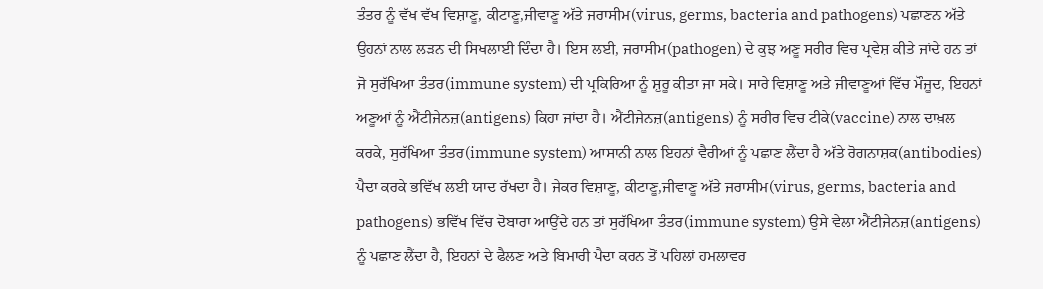ਤੰਤਰ ਨੂੰ ਵੱਖ ਵੱਖ ਵਿਸ਼ਾਣੂ, ਕੀਟਾਣੂ,ਜੀਵਾਣੂ ਅੱਤੇ ਜਰਾਸੀਮ(virus, germs, bacteria and pathogens) ਪਛਾਣਨ ਅੱਤੇ ਉਹਨਾਂ ਨਾਲ ਲੜਨ ਦੀ ਸਿਖਲਾਈ ਦਿੰਦਾ ਹੈ। ਇਸ ਲਈ, ਜਰਾਸੀਮ(pathogen) ਦੇ ਕੁਝ ਅਣੂ ਸਰੀਰ ਵਿਚ ਪ੍ਰਵੇਸ਼ ਕੀਤੇ ਜਾਂਦੇ ਹਨ ਤਾਂ ਜੋ ਸੁਰੱਖਿਆ ਤੰਤਰ(immune system) ਦੀ ਪ੍ਰਕਿਰਿਆ ਨੂੰ ਸ਼ੁਰੂ ਕੀਤਾ ਜਾ ਸਕੇ। ਸਾਰੇ ਵਿਸ਼ਾਣੂ ਅਤੇ ਜੀਵਾਣੂਆਂ ਵਿੱਚ ਮੌਜੂਦ, ਇਹਨਾਂ ਅਣੂਆਂ ਨੂੰ ਐਂਟੀਜੇਨਜ਼(antigens) ਕਿਹਾ ਜਾਂਦਾ ਹੈ। ਐਂਟੀਜੇਨਜ਼(antigens) ਨੂੰ ਸਰੀਰ ਵਿਚ ਟੀਕੇ(vaccine) ਨਾਲ ਦਾਖ਼ਲ ਕਰਕੇ, ਸੁਰੱਖਿਆ ਤੰਤਰ(immune system) ਆਸਾਨੀ ਨਾਲ ਇਹਨਾਂ ਵੈਰੀਆਂ ਨੂੰ ਪਛਾਣ ਲੈਂਦਾ ਹੈ ਅੱਤੇ ਰੋਗਨਾਸ਼ਕ(antibodies) ਪੈਦਾ ਕਰਕੇ ਭਵਿੱਖ ਲਈ ਯਾਦ ਰੱਖਦਾ ਹੈ। ਜੇਕਰ ਵਿਸ਼ਾਣੂ, ਕੀਟਾਣੂ,ਜੀਵਾਣੂ ਅੱਤੇ ਜਰਾਸੀਮ(virus, germs, bacteria and pathogens) ਭਵਿੱਖ ਵਿੱਚ ਦੋਬਾਰਾ ਆਉਂਦੇ ਹਨ ਤਾਂ ਸੁਰੱਖਿਆ ਤੰਤਰ(immune system) ਉਸੇ ਵੇਲਾ ਐਂਟੀਜੇਨਜ਼(antigens) ਨੂੰ ਪਛਾਣ ਲੈਂਦਾ ਹੈ, ਇਹਨਾਂ ਦੇ ਫੈਲਣ ਅਤੇ ਬਿਮਾਰੀ ਪੈਦਾ ਕਰਨ ਤੋਂ ਪਹਿਲਾਂ ਹਮਲਾਵਰ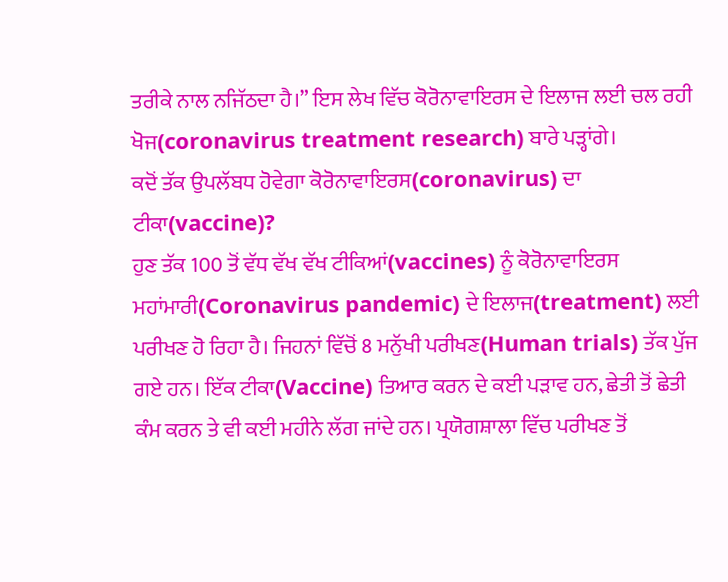ਤਰੀਕੇ ਨਾਲ ਨਜਿੱਠਦਾ ਹੈ।” ਇਸ ਲੇਖ ਵਿੱਚ ਕੋਰੋਨਾਵਾਇਰਸ ਦੇ ਇਲਾਜ ਲਈ ਚਲ ਰਹੀ ਖੋਜ(coronavirus treatment research) ਬਾਰੇ ਪੜ੍ਹਾਂਗੇ।
ਕਦੋਂ ਤੱਕ ਉਪਲੱਬਧ ਹੋਵੇਗਾ ਕੋਰੋਨਾਵਾਇਰਸ(coronavirus) ਦਾ ਟੀਕਾ(vaccine)?
ਹੁਣ ਤੱਕ 100 ਤੋਂ ਵੱਧ ਵੱਖ ਵੱਖ ਟੀਕਿਆਂ(vaccines) ਨੂੰ ਕੋਰੋਨਾਵਾਇਰਸ ਮਹਾਂਮਾਰੀ(Coronavirus pandemic) ਦੇ ਇਲਾਜ(treatment) ਲਈ ਪਰੀਖਣ ਹੋ ਰਿਹਾ ਹੈ। ਜਿਹਨਾਂ ਵਿੱਚੋਂ 8 ਮਨੁੱਖੀ ਪਰੀਖਣ(Human trials) ਤੱਕ ਪੁੱਜ ਗਏ ਹਨ। ਇੱਕ ਟੀਕਾ(Vaccine) ਤਿਆਰ ਕਰਨ ਦੇ ਕਈ ਪੜਾਵ ਹਨ, ਛੇਤੀ ਤੋਂ ਛੇਤੀ ਕੰਮ ਕਰਨ ਤੇ ਵੀ ਕਈ ਮਹੀਨੇ ਲੱਗ ਜਾਂਦੇ ਹਨ। ਪ੍ਰਯੋਗਸ਼ਾਲਾ ਵਿੱਚ ਪਰੀਖਣ ਤੋਂ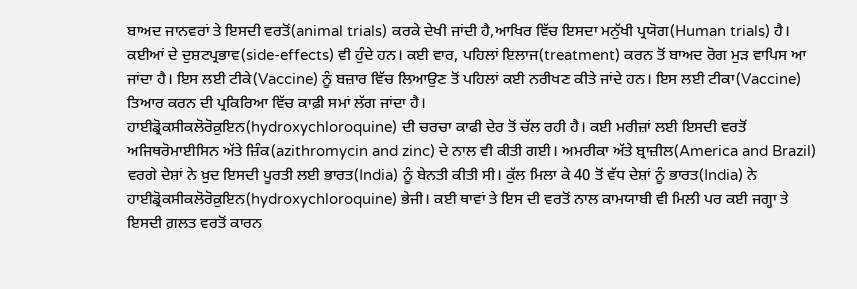ਬਾਅਦ ਜਾਨਵਰਾਂ ਤੇ ਇਸਦੀ ਵਰਤੋਂ(animal trials) ਕਰਕੇ ਦੇਖੀ ਜਾਂਦੀ ਹੈ,ਆਖਿਰ ਵਿੱਚ ਇਸਦਾ ਮਨੁੱਖੀ ਪ੍ਰਯੋਗ(Human trials) ਹੈ। ਕਈਆਂ ਦੇ ਦੁਸ਼ਟਪ੍ਰਭਾਵ(side-effects) ਵੀ ਹੁੰਦੇ ਹਨ। ਕਈ ਵਾਰ, ਪਹਿਲਾਂ ਇਲਾਜ(treatment) ਕਰਨ ਤੋਂ ਬਾਅਦ ਰੋਗ ਮੁੜ ਵਾਪਿਸ ਆ ਜਾਂਦਾ ਹੈ। ਇਸ ਲਈ ਟੀਕੇ(Vaccine) ਨੂੰ ਬਜ਼ਾਰ ਵਿੱਚ ਲਿਆਉਣ ਤੋਂ ਪਹਿਲਾਂ ਕਈ ਨਰੀਖਣ ਕੀਤੇ ਜਾਂਦੇ ਹਨ। ਇਸ ਲਈ ਟੀਕਾ(Vaccine) ਤਿਆਰ ਕਰਨ ਦੀ ਪ੍ਰਕਿਰਿਆ ਵਿੱਚ ਕਾਫ਼ੀ ਸਮਾਂ ਲੱਗ ਜਾਂਦਾ ਹੈ।
ਹਾਈਡ੍ਰੋਕਸੀਕਲੋਰੋਕ਼ੁਇਨ(hydroxychloroquine) ਦੀ ਚਰਚਾ ਕਾਫੀ ਦੇਰ ਤੋਂ ਚੱਲ ਰਹੀ ਹੈ। ਕਈ ਮਰੀਜ਼ਾਂ ਲਈ ਇਸਦੀ ਵਰਤੋਂ ਅਜਿਥਰੋਮਾਈਸਿਨ ਅੱਤੇ ਜ਼ਿੰਕ(azithromycin and zinc) ਦੇ ਨਾਲ ਵੀ ਕੀਤੀ ਗਈ। ਅਮਰੀਕਾ ਅੱਤੇ ਬ੍ਰਾਜ਼ੀਲ(America and Brazil) ਵਰਗੇ ਦੇਸ਼ਾਂ ਨੇ ਖ਼ੁਦ ਇਸਦੀ ਪੂਰਤੀ ਲਈ ਭਾਰਤ(India) ਨੂੰ ਬੇਨਤੀ ਕੀਤੀ ਸੀ। ਕੁੱਲ ਮਿਲਾ ਕੇ 40 ਤੋਂ ਵੱਧ ਦੇਸ਼ਾਂ ਨੂੰ ਭਾਰਤ(India) ਨੇ ਹਾਈਡ੍ਰੋਕਸੀਕਲੋਰੋਕ਼ੁਇਨ(hydroxychloroquine) ਭੇਜੀ। ਕਈ ਥਾਵਾਂ ਤੇ ਇਸ ਦੀ ਵਰਤੋਂ ਨਾਲ ਕਾਮਯਾਬੀ ਵੀ ਮਿਲੀ ਪਰ ਕਈ ਜਗ੍ਹਾ ਤੇ ਇਸਦੀ ਗ਼ਲਤ ਵਰਤੋਂ ਕਾਰਨ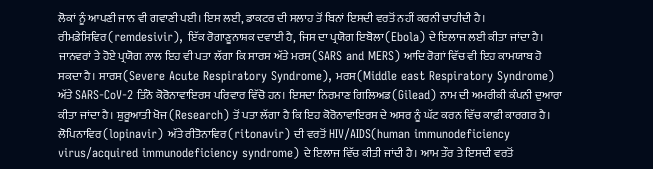ਲੋਕਾਂ ਨੂੰ ਆਪਣੀ ਜਾਨ ਵੀ ਗਵਾਣੀ ਪਈ। ਇਸ ਲਈ, ਡਾਕਟਰ ਦੀ ਸਲਾਹ ਤੋਂ ਬਿਨਾਂ ਇਸਦੀ ਵਰਤੋਂ ਨਹੀਂ ਕਰਨੀ ਚਾਹੀਦੀ ਹੈ।
ਰੀਮਡੇਸਿਵਿਰ(remdesivir), ਇੱਕ ਰੋਗਾਣੂਨਾਸ਼ਕ ਦਵਾਈ ਹੈ, ਜਿਸ ਦਾ ਪ੍ਰਯੋਗ ਇਬੋਲਾ(Ebola) ਦੇ ਇਲਾਜ ਲਈ ਕੀਤਾ ਜਾਂਦਾ ਹੈ। ਜਾਨਵਰਾਂ ਤੇ ਹੋਏ ਪ੍ਰਯੋਗ ਨਾਲ ਇਹ ਵੀ ਪਤਾ ਲੱਗਾ ਕਿ ਸਾਰਸ ਅੱਤੇ ਮਰਸ(SARS and MERS) ਆਦਿ ਰੋਗਾਂ ਵਿੱਚ ਵੀ ਇਹ ਕਾਮਯਾਬ ਹੋ ਸਕਦਾ ਹੈ। ਸਾਰਸ(Severe Acute Respiratory Syndrome), ਮਰਸ(Middle east Respiratory Syndrome) ਅੱਤੇ SARS-CoV-2 ਤਿੰਨੋ ਕੋਰੋਨਾਵਾਇਰਸ ਪਰਿਵਾਰ ਵਿੱਚੋ ਹਨ। ਇਸਦਾ ਨਿਰਮਾਣ ਗਿਲਿਅਡ(Gilead) ਨਾਮ ਦੀ ਅਮਰੀਕੀ ਕੰਪਨੀ ਦੁਆਰਾ ਕੀਤਾ ਜਾਂਦਾ ਹੈ। ਸ਼ੁਰੂਆਤੀ ਖੋਜ(Research) ਤੋਂ ਪਤਾ ਲੱਗਾ ਹੈ ਕਿ ਇਹ ਕੋਰੋਨਾਵਾਇਰਸ ਦੇ ਅਸਰ ਨੂੰ ਘੱਟ ਕਰਨ ਵਿੱਚ ਕਾਫ਼ੀ ਕਾਰਗਰ ਹੈ।
ਲੋਪਿਨਾਵਿਰ(lopinavir) ਅੱਤੇ ਰੀਤੋਨਾਵਿਰ(ritonavir) ਦੀ ਵਰਤੋਂ HIV/AIDS(human immunodeficiency virus/acquired immunodeficiency syndrome) ਦੇ ਇਲਾਜ ਵਿੱਚ ਕੀਤੀ ਜਾਂਦੀ ਹੈ। ਆਮ ਤੌਰ ਤੇ ਇਸਦੀ ਵਰਤੋਂ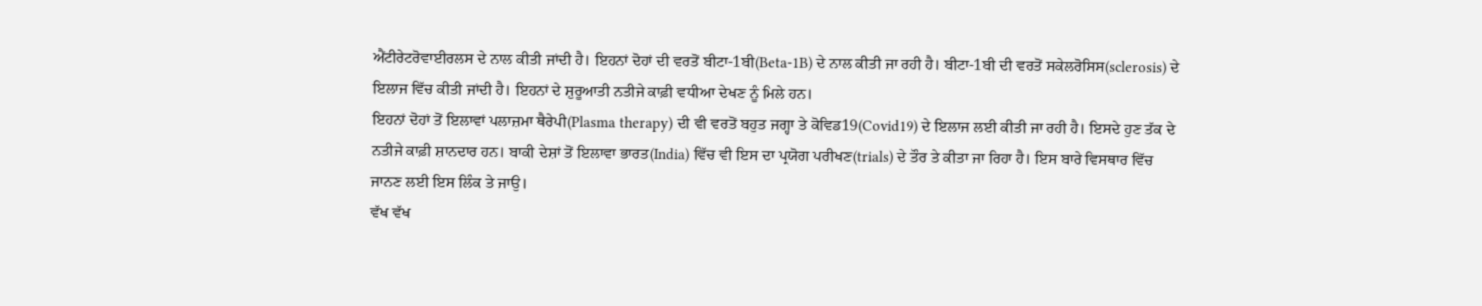ਐਂਟੀਰੇਟਰੋਵਾਈਰਲਸ ਦੇ ਨਾਲ ਕੀਤੀ ਜਾਂਦੀ ਹੈ। ਇਹਨਾਂ ਦੋਹਾਂ ਦੀ ਵਰਤੋਂ ਬੀਟਾ-1ਬੀ(Beta-1B) ਦੇ ਨਾਲ ਕੀਤੀ ਜਾ ਰਹੀ ਹੈ। ਬੀਟਾ-1ਬੀ ਦੀ ਵਰਤੋਂ ਸਕੇਲਰੋਸਿਸ(sclerosis) ਦੇ ਇਲਾਜ ਵਿੱਚ ਕੀਤੀ ਜਾਂਦੀ ਹੈ। ਇਹਨਾਂ ਦੇ ਸ਼ੁਰੂਆਤੀ ਨਤੀਜੇ ਕਾਫ਼ੀ ਵਧੀਆ ਦੇਖਣ ਨੂੰ ਮਿਲੇ ਹਨ।
ਇਹਨਾਂ ਦੋਹਾਂ ਤੋਂ ਇਲਾਵਾਂ ਪਲਾਜ਼ਮਾ ਥੈਰੇਪੀ(Plasma therapy) ਦੀ ਵੀ ਵਰਤੋਂ ਬਹੁਤ ਜਗ੍ਹਾ ਤੇ ਕੋਵਿਡ19(Covid19) ਦੇ ਇਲਾਜ ਲਈ ਕੀਤੀ ਜਾ ਰਹੀ ਹੈ। ਇਸਦੇ ਹੁਣ ਤੱਕ ਦੇ ਨਤੀਜੇ ਕਾਫ਼ੀ ਸ਼ਾਨਦਾਰ ਹਨ। ਬਾਕੀ ਦੇਸ਼ਾਂ ਤੋਂ ਇਲਾਵਾ ਭਾਰਤ(India) ਵਿੱਚ ਵੀ ਇਸ ਦਾ ਪ੍ਰਯੋਗ ਪਰੀਖਣ(trials) ਦੇ ਤੌਰ ਤੇ ਕੀਤਾ ਜਾ ਰਿਹਾ ਹੈ। ਇਸ ਬਾਰੇ ਵਿਸਥਾਰ ਵਿੱਚ ਜਾਨਣ ਲਈ ਇਸ ਲਿੰਕ ਤੇ ਜਾਉ।
ਵੱਖ ਵੱਖ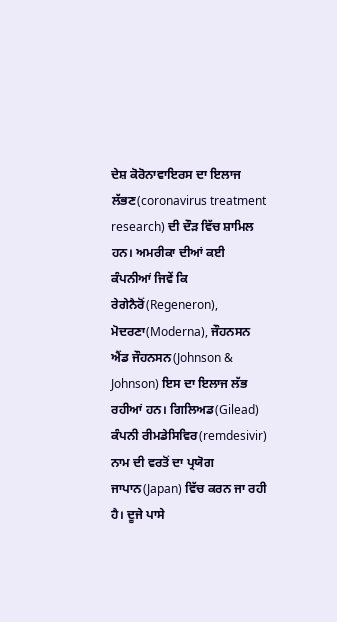ਦੇਸ਼ ਕੋਰੋਨਾਵਾਇਰਸ ਦਾ ਇਲਾਜ ਲੱਭਣ(coronavirus treatment research) ਦੀ ਦੌੜ ਵਿੱਚ ਸ਼ਾਮਿਲ ਹਨ। ਅਮਰੀਕਾ ਦੀਆਂ ਕਈ ਕੰਪਨੀਆਂ ਜਿਵੇਂ ਕਿ ਰੇਗੇਨੈਰੋਂ(Regeneron), ਮੋਦਰਣਾ(Moderna), ਜੌਹਨਸਨ ਐਂਡ ਜੌਹਨਸਨ(Johnson & Johnson) ਇਸ ਦਾ ਇਲਾਜ ਲੱਭ ਰਹੀਆਂ ਹਨ। ਗਿਲਿਅਡ(Gilead) ਕੰਪਨੀ ਰੀਮਡੇਸਿਵਿਰ(remdesivir) ਨਾਮ ਦੀ ਵਰਤੋਂ ਦਾ ਪ੍ਰਯੋਗ ਜਾਪਾਨ(Japan) ਵਿੱਚ ਕਰਨ ਜਾ ਰਹੀ ਹੈ। ਦੂਜੇ ਪਾਸੇ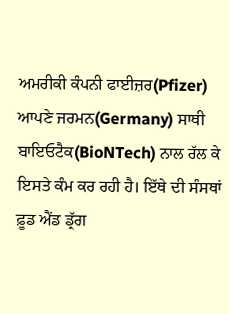ਅਮਰੀਕੀ ਕੰਪਨੀ ਫਾਈਜ਼ਰ(Pfizer) ਆਪਣੇ ਜਰਮਨ(Germany) ਸਾਥੀ ਬਾਇਓਟੈਕ(BioNTech) ਨਾਲ ਰੱਲ ਕੇ ਇਸਤੇ ਕੰਮ ਕਰ ਰਹੀ ਹੈ। ਇੱਥੇ ਦੀ ਸੰਸਥਾਂ ਫ਼ੂਡ ਐਂਡ ਡ੍ਰੱਗ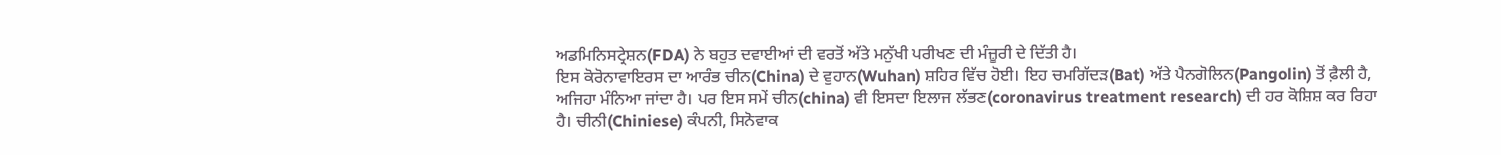ਅਡਮਿਨਿਸਟ੍ਰੇਸ਼ਨ(FDA) ਨੇ ਬਹੁਤ ਦਵਾਈਆਂ ਦੀ ਵਰਤੋਂ ਅੱਤੇ ਮਨੁੱਖੀ ਪਰੀਖਣ ਦੀ ਮੰਜ਼ੂਰੀ ਦੇ ਦਿੱਤੀ ਹੈ।
ਇਸ ਕੋਰੋਨਾਵਾਇਰਸ ਦਾ ਆਰੰਭ ਚੀਨ(China) ਦੇ ਵੁਹਾਨ(Wuhan) ਸ਼ਹਿਰ ਵਿੱਚ ਹੋਈ। ਇਹ ਚਮਗਿੱਦੜ(Bat) ਅੱਤੇ ਪੈਨਗੋਲਿਨ(Pangolin) ਤੋਂ ਫ਼ੈਲੀ ਹੈ, ਅਜਿਹਾ ਮੰਨਿਆ ਜਾਂਦਾ ਹੈ। ਪਰ ਇਸ ਸਮੇਂ ਚੀਨ(china) ਵੀ ਇਸਦਾ ਇਲਾਜ ਲੱਭਣ(coronavirus treatment research) ਦੀ ਹਰ ਕੋਸ਼ਿਸ਼ ਕਰ ਰਿਹਾ ਹੈ। ਚੀਨੀ(Chiniese) ਕੰਪਨੀ, ਸਿਨੋਵਾਕ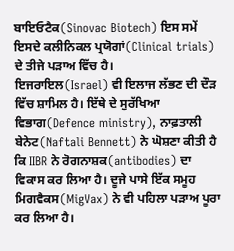ਬਾਇਓਟੈਕ(Sinovac Biotech) ਇਸ ਸਮੇਂ ਇਸਦੇ ਕਲੀਨਿਕਲ ਪ੍ਰਯੋਗਾਂ(Clinical trials) ਦੇ ਤੀਜੇ ਪੜਾਅ ਵਿੱਚ ਹੈ।
ਇਜਰਾਇਲ(Israel) ਵੀ ਇਲਾਜ ਲੱਭਣ ਦੀ ਦੌੜ ਵਿੱਚ ਸ਼ਾਮਿਲ ਹੈ। ਇੱਥੇ ਦੇ ਸੁਰੱਖਿਆ ਵਿਭਾਗ(Defence ministry), ਨਾਫ਼ਤਾਲੀ ਬੇਨੇਟ(Naftali Bennett) ਨੇ ਘੋਸ਼ਣਾ ਕੀਤੀ ਹੈ ਕਿ IIBR ਨੇ ਰੋਗਨਾਸ਼ਕ(antibodies) ਦਾ ਵਿਕਾਸ ਕਰ ਲਿਆ ਹੈ। ਦੂਜੇ ਪਾਸੇ ਇੱਕ ਸਮੂਹ ਮਿਗਵੈਕਸ(MigVax) ਨੇ ਵੀ ਪਹਿਲਾ ਪੜਾਅ ਪੂਰਾ ਕਰ ਲਿਆ ਹੈ।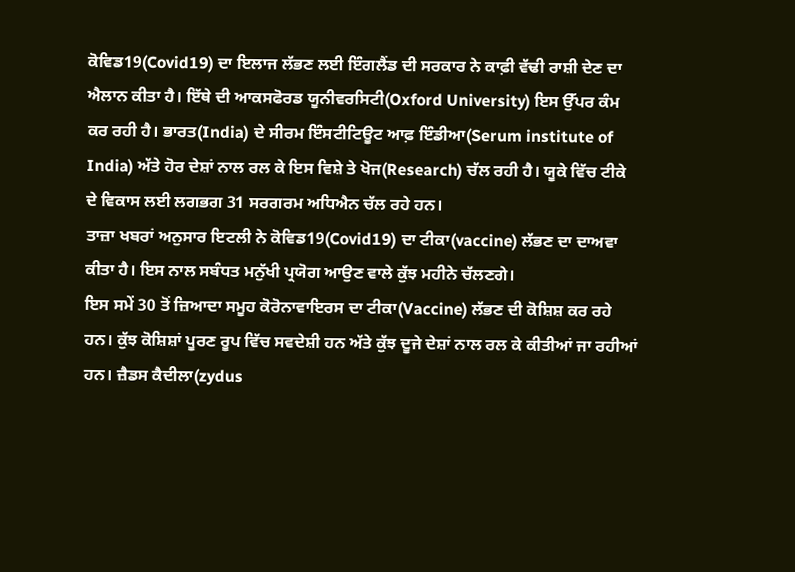ਕੋਵਿਡ19(Covid19) ਦਾ ਇਲਾਜ ਲੱਭਣ ਲਈ ਇੰਗਲੈਂਡ ਦੀ ਸਰਕਾਰ ਨੇ ਕਾਫ਼ੀ ਵੱਢੀ ਰਾਸ਼ੀ ਦੇਣ ਦਾ ਐਲਾਨ ਕੀਤਾ ਹੈ। ਇੱਥੇ ਦੀ ਆਕਸਫੋਰਡ ਯੂਨੀਵਰਸਿਟੀ(Oxford University) ਇਸ ਉੱਪਰ ਕੰਮ ਕਰ ਰਹੀ ਹੈ। ਭਾਰਤ(India) ਦੇ ਸੀਰਮ ਇੰਸਟੀਟਿਊਟ ਆਫ਼ ਇੰਡੀਆ(Serum institute of India) ਅੱਤੇ ਹੋਰ ਦੇਸ਼ਾਂ ਨਾਲ ਰਲ ਕੇ ਇਸ ਵਿਸ਼ੇ ਤੇ ਖੋਜ(Research) ਚੱਲ ਰਹੀ ਹੈ। ਯੂਕੇ ਵਿੱਚ ਟੀਕੇ ਦੇ ਵਿਕਾਸ ਲਈ ਲਗਭਗ 31 ਸਰਗਰਮ ਅਧਿਐਨ ਚੱਲ ਰਹੇ ਹਨ।
ਤਾਜ਼ਾ ਖਬਰਾਂ ਅਨੁਸਾਰ ਇਟਲੀ ਨੇ ਕੋਵਿਡ19(Covid19) ਦਾ ਟੀਕਾ(vaccine) ਲੱਭਣ ਦਾ ਦਾਅਵਾ ਕੀਤਾ ਹੈ। ਇਸ ਨਾਲ ਸਬੰਧਤ ਮਨੁੱਖੀ ਪ੍ਰਯੋਗ ਆਉਣ ਵਾਲੇ ਕੁੱਝ ਮਹੀਨੇ ਚੱਲਣਗੇ।
ਇਸ ਸਮੇਂ 30 ਤੋਂ ਜ਼ਿਆਦਾ ਸਮੂਹ ਕੋਰੋਨਾਵਾਇਰਸ ਦਾ ਟੀਕਾ(Vaccine) ਲੱਭਣ ਦੀ ਕੋਸ਼ਿਸ਼ ਕਰ ਰਹੇ ਹਨ। ਕੁੱਝ ਕੋਸ਼ਿਸ਼ਾਂ ਪੂਰਣ ਰੂਪ ਵਿੱਚ ਸਵਦੇਸ਼ੀ ਹਨ ਅੱਤੇ ਕੁੱਝ ਦੂਜੇ ਦੇਸ਼ਾਂ ਨਾਲ ਰਲ ਕੇ ਕੀਤੀਆਂ ਜਾ ਰਹੀਆਂ ਹਨ। ਜ਼ੈਡਸ ਕੈਦੀਲਾ(zydus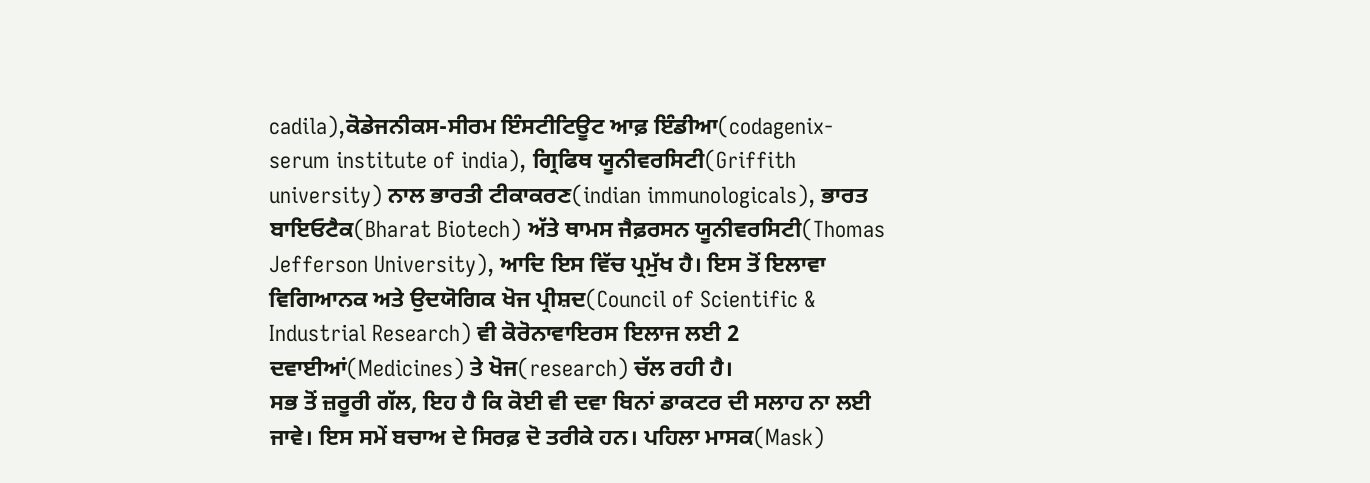cadila),ਕੋਡੇਜਨੀਕਸ-ਸੀਰਮ ਇੰਸਟੀਟਿਊਟ ਆਫ਼ ਇੰਡੀਆ(codagenix-serum institute of india), ਗ੍ਰਿਫਿਥ ਯੂਨੀਵਰਸਿਟੀ(Griffith university) ਨਾਲ ਭਾਰਤੀ ਟੀਕਾਕਰਣ(indian immunologicals), ਭਾਰਤ ਬਾਇਓਟੈਕ(Bharat Biotech) ਅੱਤੇ ਥਾਮਸ ਜੈਫ਼ਰਸਨ ਯੂਨੀਵਰਸਿਟੀ(Thomas Jefferson University), ਆਦਿ ਇਸ ਵਿੱਚ ਪ੍ਰਮੁੱਖ ਹੈ। ਇਸ ਤੋਂ ਇਲਾਵਾ ਵਿਗਿਆਨਕ ਅਤੇ ਉਦਯੋਗਿਕ ਖੋਜ ਪ੍ਰੀਸ਼ਦ(Council of Scientific & Industrial Research) ਵੀ ਕੋਰੋਨਾਵਾਇਰਸ ਇਲਾਜ ਲਈ 2 ਦਵਾਈਆਂ(Medicines) ਤੇ ਖੋਜ(research) ਚੱਲ ਰਹੀ ਹੈ।
ਸਭ ਤੋਂ ਜ਼ਰੂਰੀ ਗੱਲ, ਇਹ ਹੈ ਕਿ ਕੋਈ ਵੀ ਦਵਾ ਬਿਨਾਂ ਡਾਕਟਰ ਦੀ ਸਲਾਹ ਨਾ ਲਈ ਜਾਵੇ। ਇਸ ਸਮੇਂ ਬਚਾਅ ਦੇ ਸਿਰਫ਼ ਦੋ ਤਰੀਕੇ ਹਨ। ਪਹਿਲਾ ਮਾਸਕ(Mask)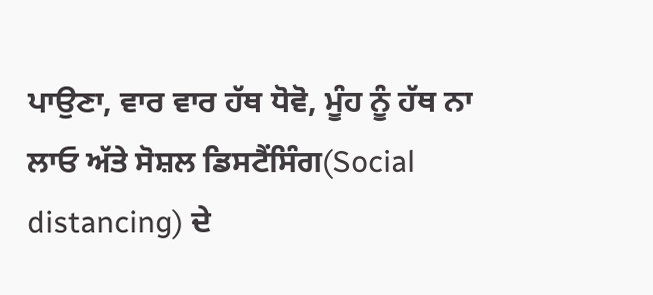ਪਾਉਣਾ, ਵਾਰ ਵਾਰ ਹੱਥ ਧੋਵੋ, ਮੂੰਹ ਨੂੰ ਹੱਥ ਨਾ ਲਾਓ ਅੱਤੇ ਸੋਸ਼ਲ ਡਿਸਟੈਂਸਿੰਗ(Social distancing) ਦੇ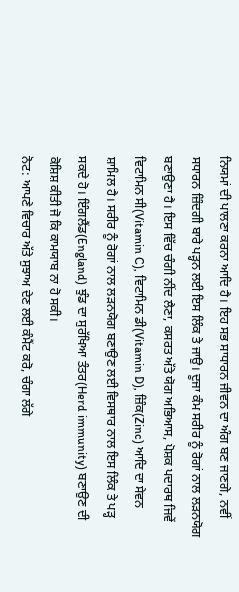ਨਿਯਮਾਂ ਦੀ ਪਾਲਣਾ ਕਰਨਾ ਆਦਿ ਹੈ। ਇਹ ਸਭ ਸਾਧਾਰਨ ਜੀਵਨ ਦਾ ਅੰਗ ਬਣ ਜਾਣਗੇ, ਨਵੀਂ ਸਧਾਰਨ ਜ਼ਿੰਦਗੀ ਬਾਰੇ ਪੜ੍ਹਨ ਲਈ ਇਸ ਲਿੰਕ ਤੇ ਜਾਉ। ਦੂਜਾ ਕੰਮ ਸਰੀਰ ਨੂੰ ਰੋਗਾਂ ਨਾਲ ਲੜਨਯੋਗ ਬਣਾਉਣਾ ਹੈ। ਇਸ ਵਿੱਚ ਚੰਗੀ ਨੀਂਦ ਲੈਣਾ, ਕਸਰਤ ਅੱਤੇ ਯੋਗ ਅਭਿਆਸ, ਪੋਸ਼ਕ ਪਦਾਰਥ ਜਿਵੇਂ ਵਿਟਾਮਿਨ ਸੀ(Vitamin C), ਵਿਟਾਮਿਨ ਡੀ(Vitamin D), ਜ਼ਿੰਕ(Zinc) ਆਦਿ ਦਾ ਸੇਵਨ ਸ਼ਾਮਿਲ ਹੈ। ਸਰੀਰ ਨੂੰ ਰੋਗਾਂ ਨਾਲ ਲੜਨਯੋਗ ਬਣਾਉਣ ਲਈ ਵਿਸਥਾਰ ਨਾਲ ਇਸ ਲਿੰਕ ਤੇ ਪੜ੍ਹ ਸਕਦੇ ਹੋ। ਇੰਗਲੈਂਡ(England) ਝੁੰਡ ਦਾ ਸੁਰੱਖਿਆ ਤੰਤਰ(Herd immunity) ਬਣਾਉਣ ਦੀ ਕੋਸ਼ਿਸ਼ ਕੀਤੀ ਜੋ ਕਿ ਕਾਮਯਾਬ ਨਾ ਹੋ ਸਕੀ।
ਨੋਟ: ਆਪਣੇ ਵਿਚਾਰ ਅੱਤੇ ਸੁਝਾਅ ਦੇਣ ਲਈ ਕੰਮੈਂਟ ਕਰੋ, ਚੰਗਾ ਲੱਗੇ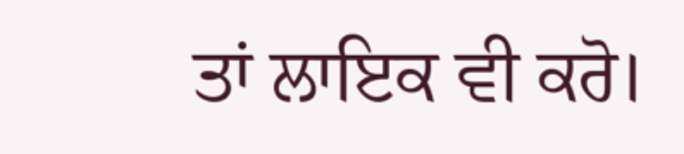ਤਾਂ ਲਾਇਕ ਵੀ ਕਰੋ।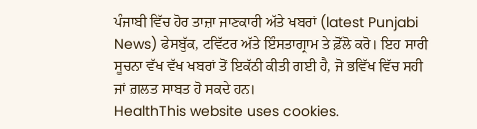ਪੰਜਾਬੀ ਵਿੱਚ ਹੋਰ ਤਾਜ਼ਾ ਜਾਣਕਾਰੀ ਅੱਤੇ ਖਬਰਾਂ (latest Punjabi News) ਫੇਸਬੁੱਕ, ਟਵਿੱਟਰ ਅੱਤੇ ਇੰਸਤਾਗ੍ਰਾਮ ਤੇ ਫ਼ੋੱਲੋ ਕਰੋ। ਇਹ ਸਾਰੀ ਸੂਚਨਾ ਵੱਖ ਵੱਖ ਖਬਰਾਂ ਤੋਂ ਇਕੱਠੀ ਕੀਤੀ ਗਈ ਹੈ, ਜੋ ਭਵਿੱਖ ਵਿੱਚ ਸਹੀ ਜਾਂ ਗ਼ਲਤ ਸਾਬਤ ਹੋ ਸਕਦੇ ਹਨ।
HealthThis website uses cookies.